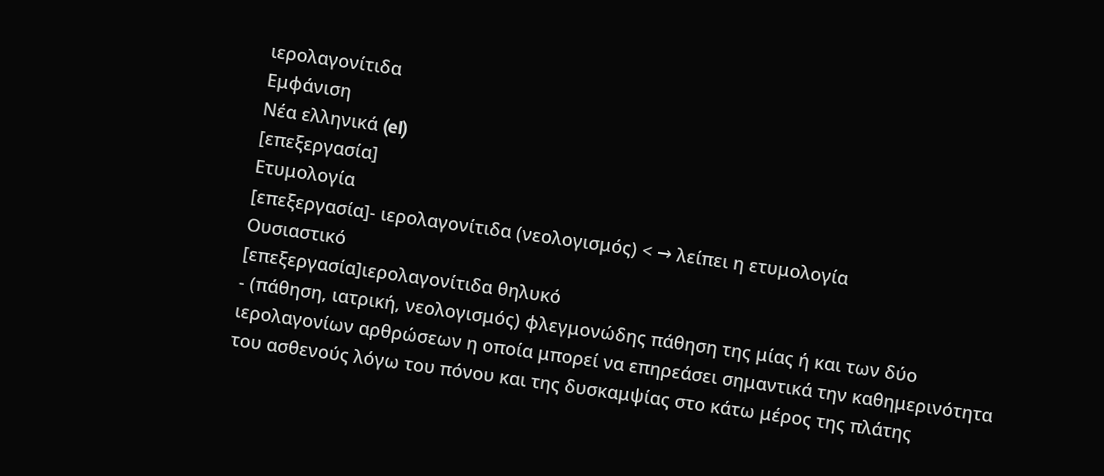ιερολαγονίτιδα
Εμφάνιση
Νέα ελληνικά (el)
[επεξεργασία]
Ετυμολογία
[επεξεργασία]- ιερολαγονίτιδα (νεολογισμός) < → λείπει η ετυμολογία
Ουσιαστικό
[επεξεργασία]ιερολαγονίτιδα θηλυκό
- (πάθηση, ιατρική, νεολογισμός) φλεγμονώδης πάθηση της μίας ή και των δύο ιερολαγονίων αρθρώσεων η οποία μπορεί να επηρεάσει σημαντικά την καθημερινότητα του ασθενούς λόγω του πόνου και της δυσκαμψίας στο κάτω μέρος της πλάτης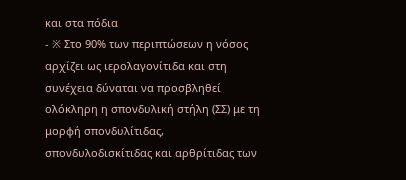και στα πόδια
- ※ Στο 90% των περιπτώσεων η νόσος αρχίζει ως ιερολαγονίτιδα και στη συνέχεια δύναται να προσβληθεί ολόκληρη η σπονδυλική στήλη (ΣΣ) με τη μορφή σπονδυλίτιδας, σπονδυλοδισκίτιδας και αρθρίτιδας των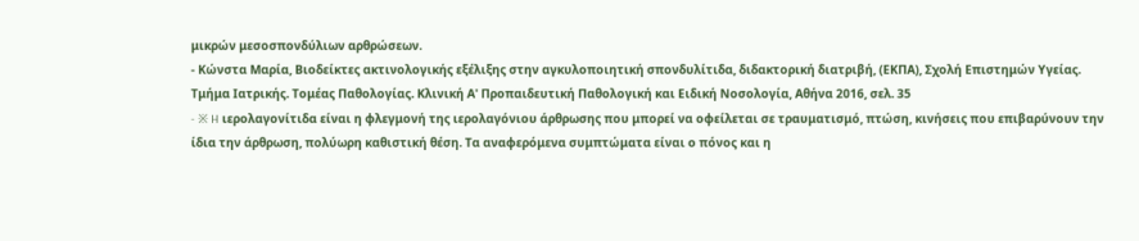μικρών μεσοσπονδύλιων αρθρώσεων.
- Κώνστα Μαρία, Βιοδείκτες ακτινολογικής εξέλιξης στην αγκυλοποιητική σπονδυλίτιδα, διδακτορική διατριβή, (ΕΚΠΑ), Σχολή Επιστημών Υγείας. Τμήμα Ιατρικής. Τομέας Παθολογίας. Κλινική Α' Προπαιδευτική Παθολογική και Ειδική Νοσολογία, Αθήνα 2016, σελ. 35
- ※ H ιερολαγονίτιδα είναι η φλεγμονή της ιερολαγόνιου άρθρωσης που μπορεί να οφείλεται σε τραυματισμό, πτώση, κινήσεις που επιβαρύνουν την ίδια την άρθρωση, πολύωρη καθιστική θέση. Τα αναφερόμενα συμπτώματα είναι ο πόνος και η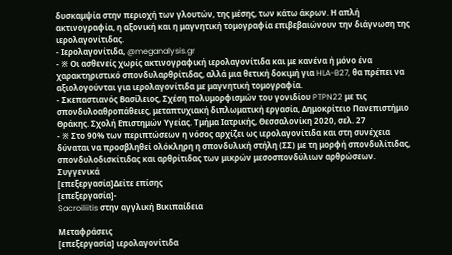δυσκαμψία στην περιοχή των γλουτών, της μέσης, των κάτω άκρων. Η απλή ακτινογραφία, η αξονική και η μαγνητική τομογραφία επιβεβαιώνουν την διάγνωση της ιερολαγονίτιδας.
- Ιερολαγονίτιδα, @meganalysis.gr
- ※ Οι ασθενείς χωρίς ακτινογραφική ιερολαγονίτιδα και με κανένα ή μόνο ένα χαρακτηριστικό σπονδυλαρθρίτιδας, αλλά μια θετική δοκιμή για HLA-B27, θα πρέπει να αξιολογούνται για ιερολαγονίτιδα με μαγνητική τομογραφία.
- Σκεπαστιανός Βασίλειος, Σχέση πολυμορφισμών του γονιδίου PTPN22 με τις σπονδυλοαθροπάθειες, μεταπτυχιακή διπλωματική εργασία, Δημοκρίτειο Πανεπιστήμιο Θράκης. Σχολή Επιστημών Υγείας. Τμήμα Ιατρικής, Θεσσαλονίκη 2020, σελ. 27
- ※ Στο 90% των περιπτώσεων η νόσος αρχίζει ως ιερολαγονίτιδα και στη συνέχεια δύναται να προσβληθεί ολόκληρη η σπονδυλική στήλη (ΣΣ) με τη μορφή σπονδυλίτιδας, σπονδυλοδισκίτιδας και αρθρίτιδας των μικρών μεσοσπονδύλιων αρθρώσεων.
Συγγενικά
[επεξεργασία]Δείτε επίσης
[επεξεργασία]-
Sacroiliitis στην αγγλική Βικιπαίδεια

Μεταφράσεις
[επεξεργασία] ιερολαγονίτιδα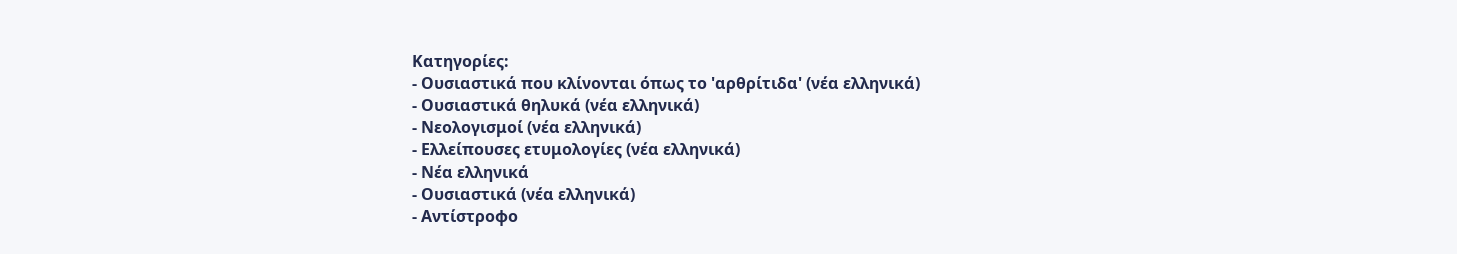Κατηγορίες:
- Ουσιαστικά που κλίνονται όπως το 'αρθρίτιδα' (νέα ελληνικά)
- Ουσιαστικά θηλυκά (νέα ελληνικά)
- Νεολογισμοί (νέα ελληνικά)
- Ελλείπουσες ετυμολογίες (νέα ελληνικά)
- Νέα ελληνικά
- Ουσιαστικά (νέα ελληνικά)
- Αντίστροφο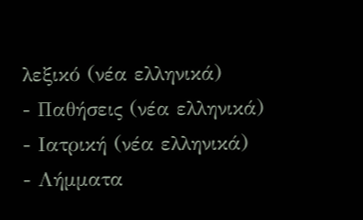λεξικό (νέα ελληνικά)
- Παθήσεις (νέα ελληνικά)
- Ιατρική (νέα ελληνικά)
- Λήμματα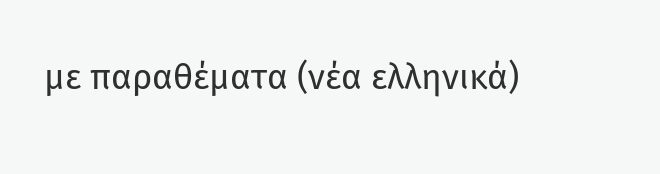με παραθέματα (νέα ελληνικά)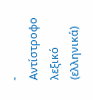- Αντίστροφο λεξικό (ελληνικά)